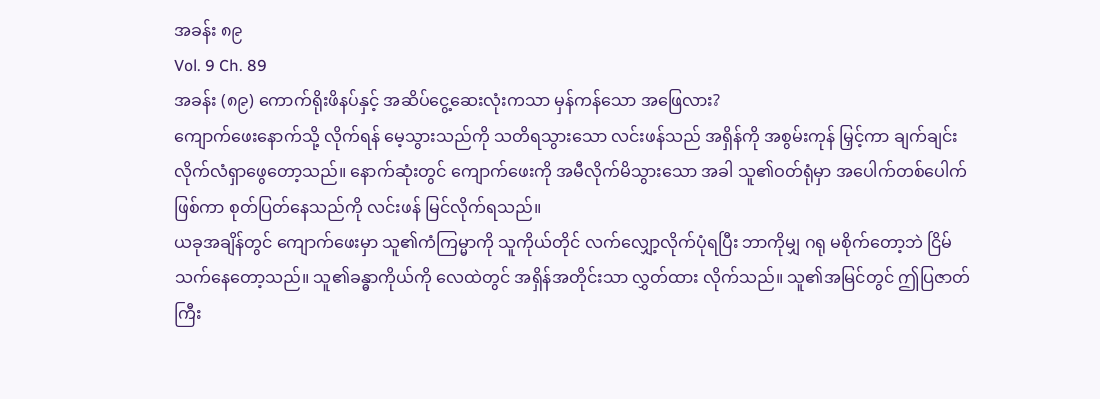အခန်း ၈၉
Vol. 9 Ch. 89
အခန်း (၈၉) ကောက်ရိုးဖိနပ်နှင့် အဆိပ်ငွေ့ဆေးလုံးကသာ မှန်ကန်သော အဖြေလား?
ကျောက်ဖေးနောက်သို့ လိုက်ရန် မေ့သွားသည်ကို သတိရသွားသော လင်းဖန်သည် အရှိန်ကို အစွမ်းကုန် မြှင့်ကာ ချက်ချင်းလိုက်လံရှာဖွေတော့သည်။ နောက်ဆုံးတွင် ကျောက်ဖေးကို အမီလိုက်မိသွားသော အခါ သူ၏ဝတ်ရုံမှာ အပေါက်တစ်ပေါက်ဖြစ်ကာ စုတ်ပြတ်နေသည်ကို လင်းဖန် မြင်လိုက်ရသည်။
ယခုအချိန်တွင် ကျောက်ဖေးမှာ သူ၏ကံကြမ္မာကို သူကိုယ်တိုင် လက်လျှော့လိုက်ပုံရပြီး ဘာကိုမျှ ဂရု မစိုက်တော့ဘဲ ငြိမ်သက်နေတော့သည်။ သူ၏ခန္ဓာကိုယ်ကို လေထဲတွင် အရှိန်အတိုင်းသာ လွှတ်ထား လိုက်သည်။ သူ၏အမြင်တွင် ဤပြဇာတ်ကြီး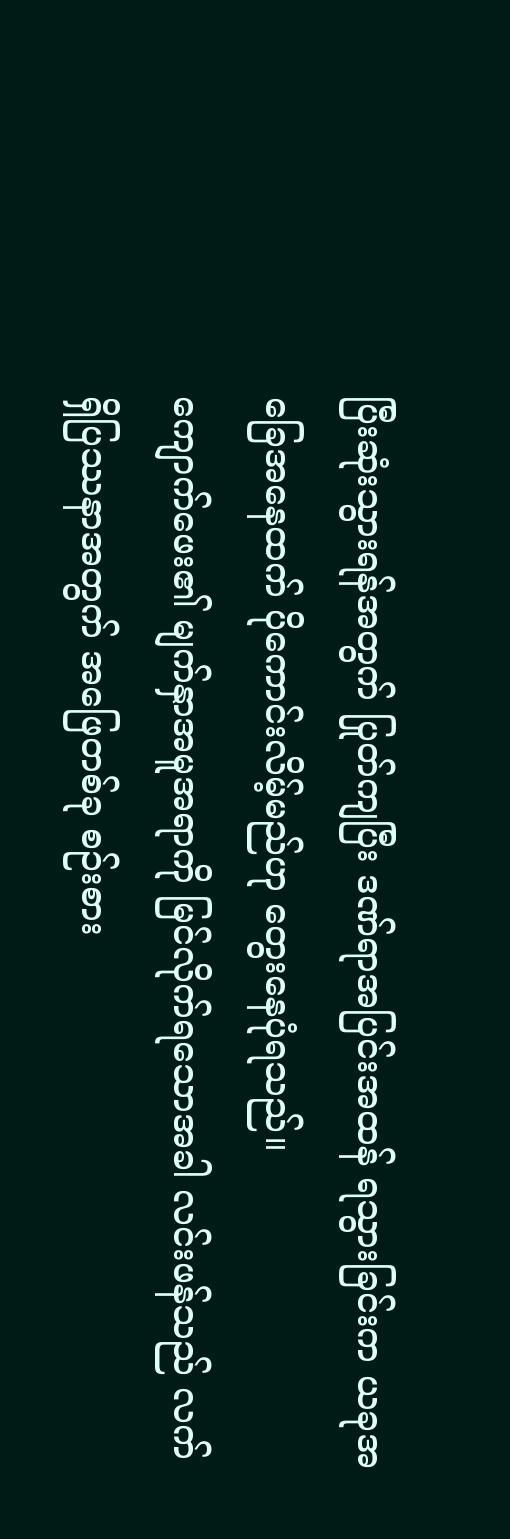ပြီးဆုံးသွားရန်အတွက် ပြုတ်ကျပြီး ဒဏ်ရာအပြင်းအထန် ရသွားခြင်းက ယခုအခြေအနေထက် ပိုကောင်းလိမ့်မည်ဟု တွေးနေပုံရသည်။
ကျောက်ဖေး၏ မျက်နှာအမူအရာကို မြင်လိုက်ရသောအခါ လင်းဖန်သည် လက်ရှိပြဿနာအတွက် အဖြေတစ်ခု စဉ်းစား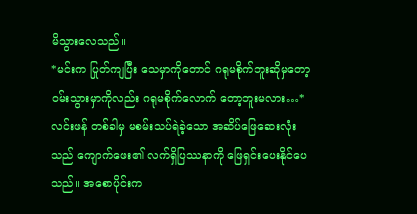မိသွားလေသည်။
*မင်းက ပြုတ်ကျပြီး သေမှာကိုတောင် ဂရုမစိုက်ဘူးဆိုမှတော့ ဝမ်းသွားမှာကိုလည်း ဂရုမစိုက်လောက် တော့ဘူးမလား…*
လင်းဖန် တစ်ခါမှ မစမ်းသပ်ရဲခဲ့သော အဆိပ်ဖြေဆေးလုံး သည် ကျောက်ဖေး၏ လက်ရှိပြဿနာကို ဖြေရှင်းပေးနိုင်ပေသည်။ အစောပိုင်းက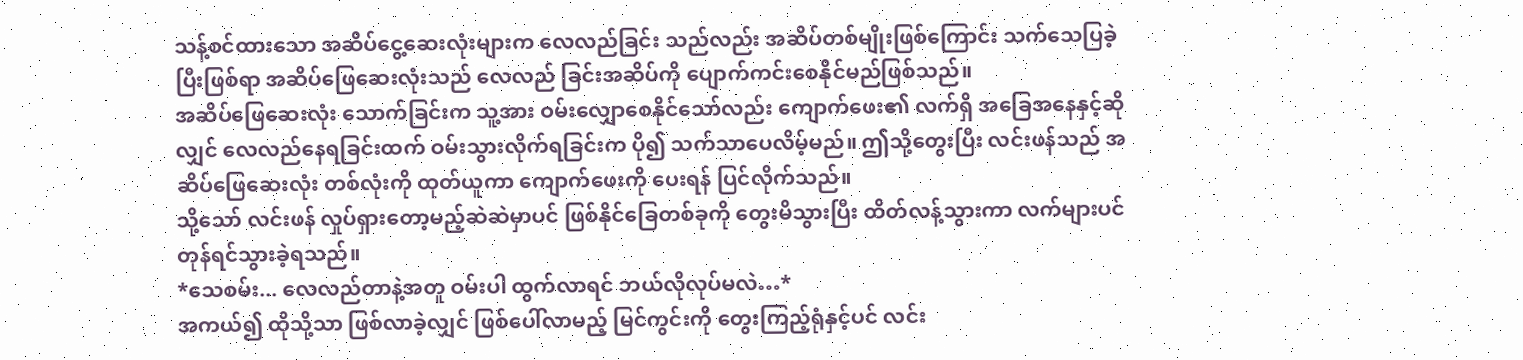သန့်စင်ထားသော အဆိပ်ငွေ့ဆေးလုံးများက လေလည်ခြင်း သည်လည်း အဆိပ်တစ်မျိုးဖြစ်ကြောင်း သက်သေပြခဲ့ပြီးဖြစ်ရာ အဆိပ်ဖြေဆေးလုံးသည် လေလည် ခြင်းအဆိပ်ကို ပျောက်ကင်းစေနိုင်မည်ဖြစ်သည်။
အဆိပ်ဖြေဆေးလုံး သောက်ခြင်းက သူ့အား ဝမ်းလျှောစေနိုင်သော်လည်း ကျောက်ဖေး၏ လက်ရှိ အခြေအနေနှင့်ဆိုလျှင် လေလည်နေရခြင်းထက် ဝမ်းသွားလိုက်ရခြင်းက ပို၍ သက်သာပေလိမ့်မည်။ ဤသို့တွေးပြီး လင်းဖန်သည် အဆိပ်ဖြေဆေးလုံး တစ်လုံးကို ထုတ်ယူကာ ကျောက်ဖေးကို ပေးရန် ပြင်လိုက်သည်။
သို့သော် လင်းဖန် လှုပ်ရှားတော့မည့်ဆဲဆဲမှာပင် ဖြစ်နိုင်ခြေတစ်ခုကို တွေးမိသွားပြီး ထိတ်လန့်သွားကာ လက်များပင် တုန်ရင်သွားခဲ့ရသည်။
*သေစမ်း... လေလည်တာနဲ့အတူ ဝမ်းပါ ထွက်လာရင် ဘယ်လိုလုပ်မလဲ…*
အကယ်၍ ထိုသို့သာ ဖြစ်လာခဲ့လျှင် ဖြစ်ပေါ်လာမည့် မြင်ကွင်းကို တွေးကြည့်ရုံနှင့်ပင် လင်း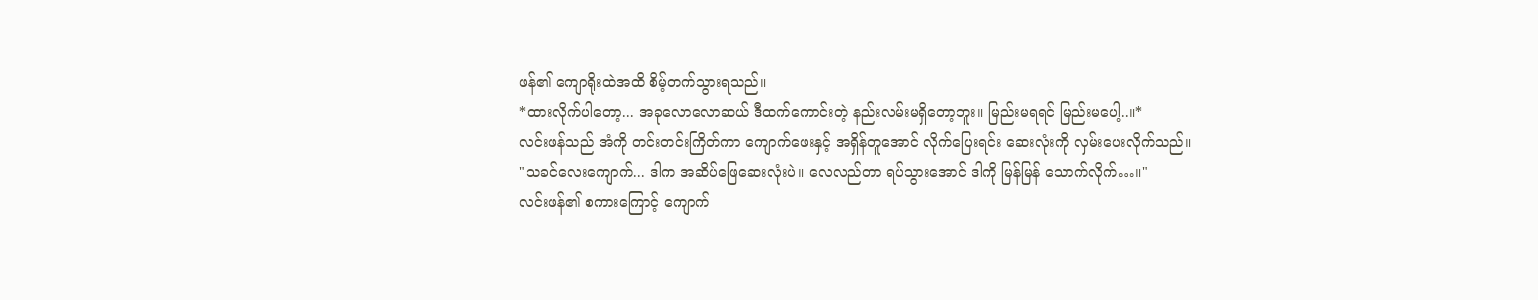ဖန်၏ ကျောရိုးထဲအထိ စိမ့်တက်သွားရသည်။
*ထားလိုက်ပါတော့... အခုလောလောဆယ် ဒီထက်ကောင်းတဲ့ နည်းလမ်းမရှိတော့ဘူး။ မြည်းမရရင် မြည်းမပေါ့..။*
လင်းဖန်သည် အံကို တင်းတင်းကြိတ်ကာ ကျောက်ဖေးနှင့် အရှိန်တူအောင် လိုက်ပြေးရင်း ဆေးလုံးကို လှမ်းပေးလိုက်သည်။
"သခင်လေးကျောက်... ဒါက အဆိပ်ဖြေဆေးလုံးပဲ။ လေလည်တာ ရပ်သွားအောင် ဒါကို မြန်မြန် သောက်လိုက်…။"
လင်းဖန်၏ စကားကြောင့် ကျောက်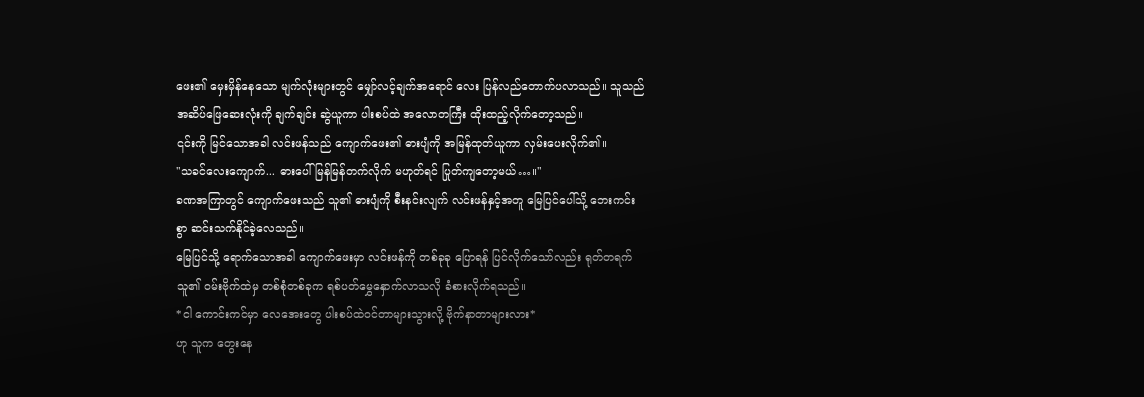ဖေး၏ မှေးမှိန်နေသော မျက်လုံးများတွင် မျှော်လင့်ချက်အရောင် လေး ပြန်လည်တောက်ပလာသည်။ သူသည် အဆိပ်ဖြေဆေးလုံးကို ချက်ချင်း ဆွဲယူကာ ပါးစပ်ထဲ အလောတကြီး ထိုးထည့်လိုက်တော့သည်။
၎င်းကို မြင်သောအခါ လင်းဖန်သည် ကျောက်ဖေး၏ ဓားပျံကို အမြန်ထုတ်ယူကာ လှမ်းပေးလိုက်၏။
"သခင်လေးကျောက်... ဓားပေါ် မြန်မြန်တက်လိုက် မဟုတ်ရင် ပြုတ်ကျတော့မယ်…။"
ခဏအကြာတွင် ကျောက်ဖေးသည် သူ၏ ဓားပျံကို စီးနင်းလျက် လင်းဖန်နှင့်အတူ မြေပြင်ပေါ်သို့ ဘေးကင်းစွာ ဆင်းသက်နိုင်ခဲ့လေသည်။
မြေပြင်သို့ ရောက်သောအခါ ကျောက်ဖေးမှာ လင်းဖန်ကို တစ်ခုခု ပြောရန် ပြင်လိုက်သော်လည်း ရုတ်တရက် သူ၏ ဝမ်းဗိုက်ထဲမှ တစ်စုံတစ်ခုက ရစ်ပတ်မွှေနှောက်လာသလို ခံစားလိုက်ရသည်။
*ငါ ကောင်းကင်မှာ လေအေးတွေ ပါးစပ်ထဲဝင်တာများသွားလို့ ဗိုက်နာတာများလား*
ဟု သူက တွေးနေ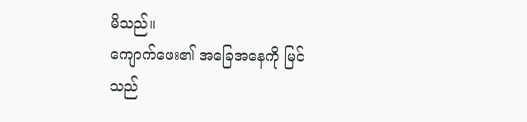မိသည်။
ကျောက်ဖေး၏ အခြေအနေကို မြင်သည်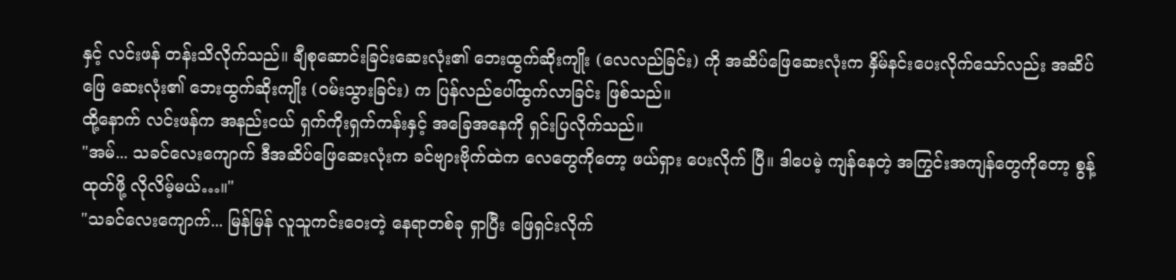နှင့် လင်းဖန် တန်းသိလိုက်သည်။ ချီစုဆောင်းခြင်းဆေးလုံး၏ ဘေးထွက်ဆိုးကျိုး (လေလည်ခြင်း) ကို အဆိပ်ဖြေဆေးလုံးက နှိမ်နင်းပေးလိုက်သော်လည်း အဆိပ်ဖြေ ဆေးလုံး၏ ဘေးထွက်ဆိုးကျိုး (ဝမ်းသွားခြင်း) က ပြန်လည်ပေါ်ထွက်လာခြင်း ဖြစ်သည်။
ထို့နောက် လင်းဖန်က အနည်းငယ် ရှက်ကိုးရှက်ကန်းနှင့် အခြေအနေကို ရှင်းပြလိုက်သည်။
"အမ်... သခင်လေးကျောက် ဒီအဆိပ်ဖြေဆေးလုံးက ခင်ဗျားဗိုက်ထဲက လေတွေကိုတော့ ဖယ်ရှား ပေးလိုက် ပြီ။ ဒါပေမဲ့ ကျန်နေတဲ့ အကြွင်းအကျန်တွေကိုတော့ စွန့်ထုတ်ဖို့ လိုလိမ့်မယ်…။"
"သခင်လေးကျောက်... မြန်မြန် လူသူကင်းဝေးတဲ့ နေရာတစ်ခု ရှာပြီး ဖြေရှင်းလိုက်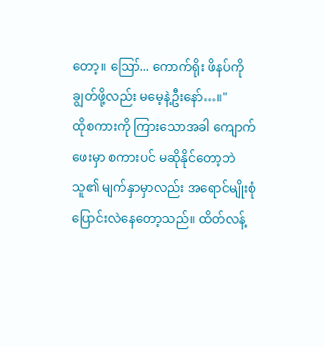တော့။ ဪ... ကောက်ရိုး ဖိနပ်ကို ချွတ်ဖို့လည်း မမေ့နဲ့ဦးနော်…။"
ထိုစကားကို ကြားသောအခါ ကျောက်ဖေးမှာ စကားပင် မဆိုနိုင်တော့ဘဲ သူ၏ မျက်နှာမှာလည်း အရောင်မျိုးစုံ ပြောင်းလဲနေတော့သည်။ ထိတ်လန့်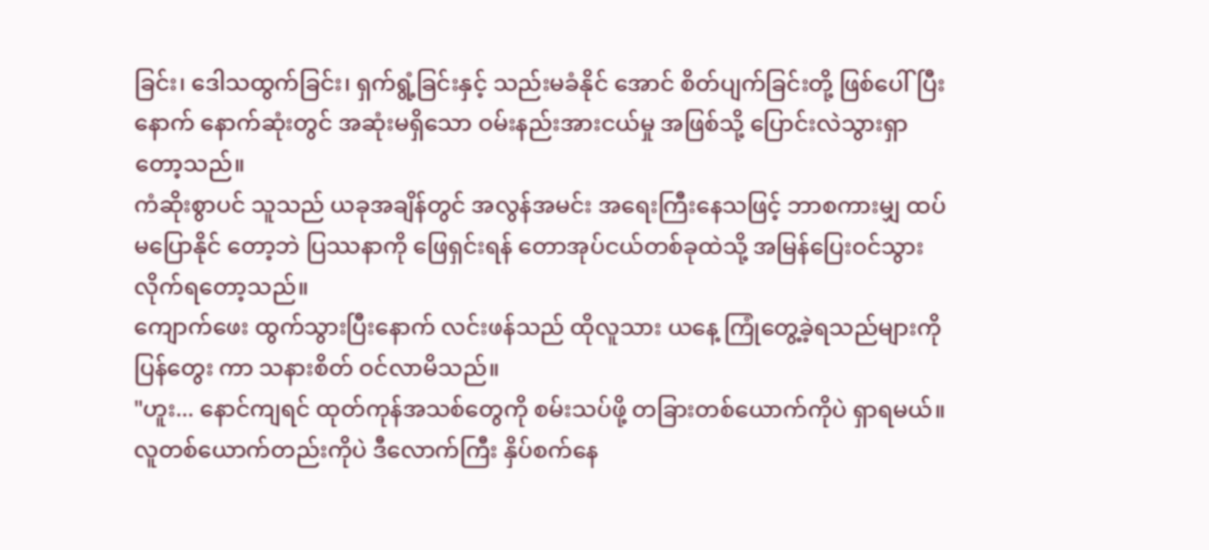ခြင်း၊ ဒေါသထွက်ခြင်း၊ ရှက်ရွံ့ခြင်းနှင့် သည်းမခံနိုင် အောင် စိတ်ပျက်ခြင်းတို့ ဖြစ်ပေါ်ပြီးနောက် နောက်ဆုံးတွင် အဆုံးမရှိသော ဝမ်းနည်းအားငယ်မှု အဖြစ်သို့ ပြောင်းလဲသွားရှာတော့သည်။
ကံဆိုးစွာပင် သူသည် ယခုအချိန်တွင် အလွန်အမင်း အရေးကြီးနေသဖြင့် ဘာစကားမျှ ထပ်မပြောနိုင် တော့ဘဲ ပြဿနာကို ဖြေရှင်းရန် တောအုပ်ငယ်တစ်ခုထဲသို့ အမြန်ပြေးဝင်သွားလိုက်ရတော့သည်။
ကျောက်ဖေး ထွက်သွားပြီးနောက် လင်းဖန်သည် ထိုလူသား ယနေ့ ကြုံတွေ့ခဲ့ရသည်များကို ပြန်တွေး ကာ သနားစိတ် ဝင်လာမိသည်။
"ဟူး... နောင်ကျရင် ထုတ်ကုန်အသစ်တွေကို စမ်းသပ်ဖို့ တခြားတစ်ယောက်ကိုပဲ ရှာရမယ်။ လူတစ်ယောက်တည်းကိုပဲ ဒီလောက်ကြီး နှိပ်စက်နေ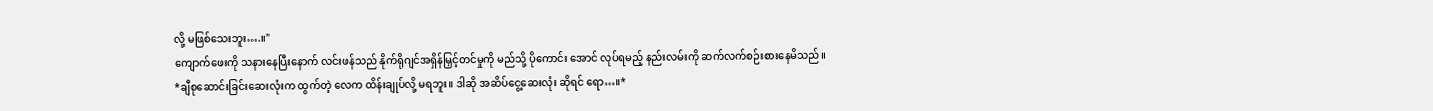လို့ မဖြစ်သေးဘူး….။"
ကျောက်ဖေးကို သနားနေပြီးနောက် လင်းဖန်သည် နိုက်ရိုဂျင်အရှိန်မြှင့်တင်မှုကို မည်သို့ ပိုကောင်း အောင် လုပ်ရမည့် နည်းလမ်းကို ဆက်လက်စဉ်းစားနေမိသည်။
*ချီစုဆောင်းခြင်းဆေးလုံးက ထွက်တဲ့ လေက ထိန်းချုပ်လို့ မရဘူး။ ဒါဆို အဆိပ်ငွေ့ဆေးလုံး ဆိုရင် ရော…။*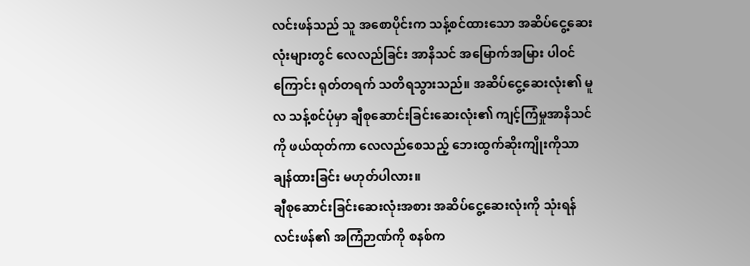လင်းဖန်သည် သူ အစောပိုင်းက သန့်စင်ထားသော အဆိပ်ငွေ့ဆေးလုံးများတွင် လေလည်ခြင်း အာနိသင် အမြောက်အမြား ပါဝင်ကြောင်း ရုတ်တရက် သတိရသွားသည်။ အဆိပ်ငွေ့ဆေးလုံး၏ မူလ သန့်စင်ပုံမှာ ချီစုဆောင်းခြင်းဆေးလုံး၏ ကျင့်ကြံမှုအာနိသင်ကို ဖယ်ထုတ်ကာ လေလည်စေသည့် ဘေးထွက်ဆိုးကျိုးကိုသာ ချန်ထားခြင်း မဟုတ်ပါလား။
ချီစုဆောင်းခြင်းဆေးလုံးအစား အဆိပ်ငွေ့ဆေးလုံးကို သုံးရန် လင်းဖန်၏ အကြံဉာဏ်ကို စနစ်က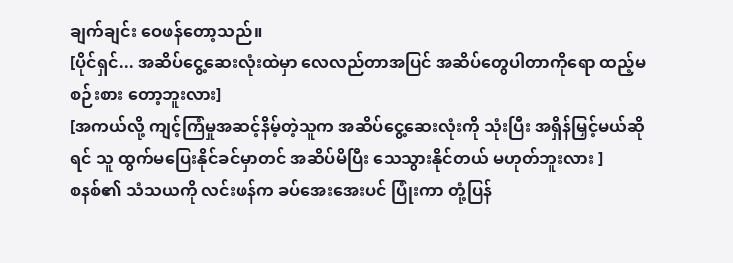ချက်ချင်း ဝေဖန်တော့သည်။
[ပိုင်ရှင်... အဆိပ်ငွေ့ဆေးလုံးထဲမှာ လေလည်တာအပြင် အဆိပ်တွေပါတာကိုရော ထည့်မစဉ်းစား တော့ဘူးလား]
[အကယ်လို့ ကျင့်ကြံမှုအဆင့်နိမ့်တဲ့သူက အဆိပ်ငွေ့ဆေးလုံးကို သုံးပြီး အရှိန်မြှင့်မယ်ဆိုရင် သူ ထွက်မပြေးနိုင်ခင်မှာတင် အဆိပ်မိပြီး သေသွားနိုင်တယ် မဟုတ်ဘူးလား ]
စနစ်၏ သံသယကို လင်းဖန်က ခပ်အေးအေးပင် ပြုံးကာ တုံ့ပြန်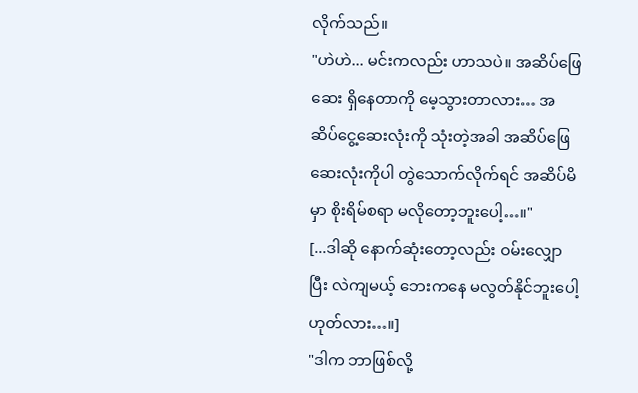လိုက်သည်။
"ဟဲဟဲ... မင်းကလည်း ဟာသပဲ။ အဆိပ်ဖြေဆေး ရှိနေတာကို မေ့သွားတာလား… အဆိပ်ငွေ့ဆေးလုံးကို သုံးတဲ့အခါ အဆိပ်ဖြေဆေးလုံးကိုပါ တွဲသောက်လိုက်ရင် အဆိပ်မိမှာ စိုးရိမ်စရာ မလိုတော့ဘူးပေါ့…။"
[...ဒါဆို နောက်ဆုံးတော့လည်း ဝမ်းလျှောပြီး လဲကျမယ့် ဘေးကနေ မလွတ်နိုင်ဘူးပေါ့ ဟုတ်လား…။]
"ဒါက ဘာဖြစ်လို့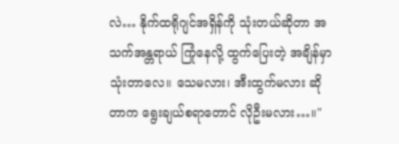လဲ… နိုက်ထရိုဂျင်အရှိန်ကို သုံးတယ်ဆိုတာ အသက်အန္တရာယ် ကြုံနေလို့ ထွက်ပြေးတဲ့ အချိန်မှာ သုံးတာလေ။ သေမလား၊ အီးထွက်မလား ဆိုတာက ရွေးချယ်စရာတောင် လိုဦးမလား…။"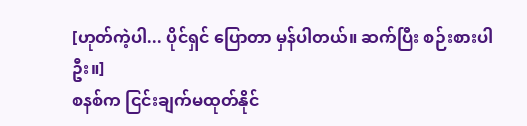[ဟုတ်ကဲ့ပါ... ပိုင်ရှင် ပြောတာ မှန်ပါတယ်။ ဆက်ပြီး စဉ်းစားပါဦး။]
စနစ်က ငြင်းချက်မထုတ်နိုင်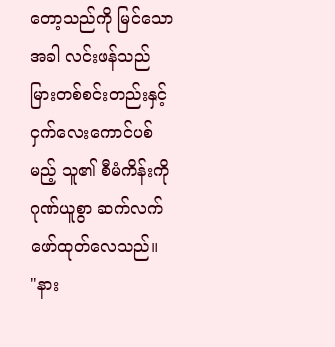တော့သည်ကို မြင်သောအခါ လင်းဖန်သည် မြားတစ်စင်းတည်းနှင့် ငှက်လေးကောင်ပစ်မည့် သူ၏ စီမံကိန်းကို ဂုဏ်ယူစွာ ဆက်လက်ဖော်ထုတ်လေသည်။
"နား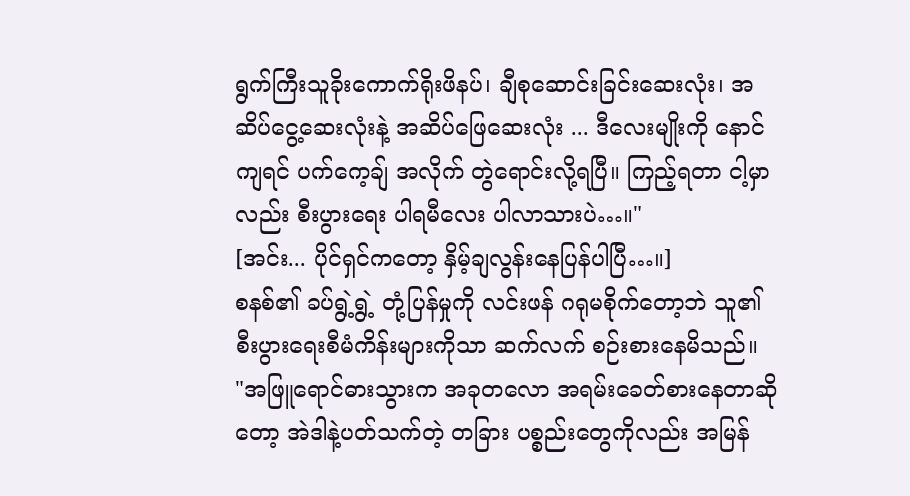ရွက်ကြီးသူခိုးကောက်ရိုးဖိနပ်၊ ချီစုဆောင်းခြင်းဆေးလုံး၊ အဆိပ်ငွေ့ဆေးလုံးနဲ့ အဆိပ်ဖြေဆေးလုံး ... ဒီလေးမျိုးကို နောင်ကျရင် ပက်ကေ့ချ် အလိုက် တွဲရောင်းလို့ရပြီ။ ကြည့်ရတာ ငါ့မှာလည်း စီးပွားရေး ပါရမီလေး ပါလာသားပဲ…။"
[အင်း... ပိုင်ရှင်ကတော့ နှိမ့်ချလွန်းနေပြန်ပါပြီ…။]
စနစ်၏ ခပ်ရွဲ့ရွဲ့ တုံ့ပြန်မှုကို လင်းဖန် ဂရုမစိုက်တော့ဘဲ သူ၏ စီးပွားရေးစီမံကိန်းများကိုသာ ဆက်လက် စဉ်းစားနေမိသည်။
"အဖြူရောင်ဓားသွားက အခုတလော အရမ်းခေတ်စားနေတာဆိုတော့ အဲဒါနဲ့ပတ်သက်တဲ့ တခြား ပစ္စည်းတွေကိုလည်း အမြန်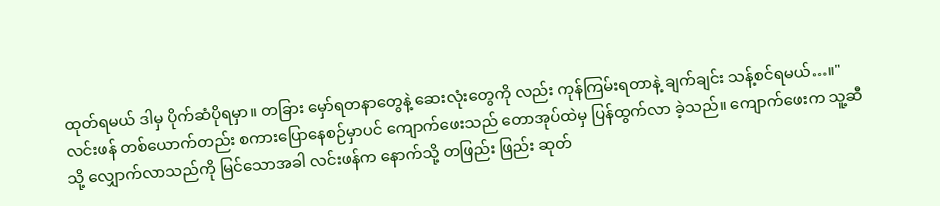ထုတ်ရမယ် ဒါမှ ပိုက်ဆံပိုရမှာ။ တခြား မှော်ရတနာတွေနဲ့ ဆေးလုံးတွေကို လည်း ကုန်ကြမ်းရတာနဲ့ ချက်ချင်း သန့်စင်ရမယ်…။"
လင်းဖန် တစ်ယောက်တည်း စကားပြောနေစဉ်မှာပင် ကျောက်ဖေးသည် တောအုပ်ထဲမှ ပြန်ထွက်လာ ခဲ့သည်။ ကျောက်ဖေးက သူ့ဆီသို့ လျှောက်လာသည်ကို မြင်သောအခါ လင်းဖန်က နောက်သို့ တဖြည်း ဖြည်း ဆုတ်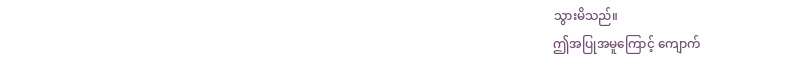သွားမိသည်။
ဤအပြုအမူကြောင့် ကျောက်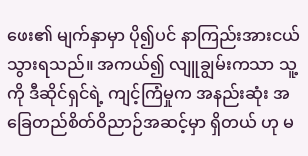ဖေး၏ မျက်နှာမှာ ပို၍ပင် နာကြည်းအားငယ်သွားရသည်။ အကယ်၍ လျူချွမ်းကသာ သူ့ကို ဒီဆိုင်ရှင်ရဲ့ ကျင့်ကြံမှုက အနည်းဆုံး အခြေတည်စိတ်ဝိညာဉ်အဆင့်မှာ ရှိတယ် ဟု မ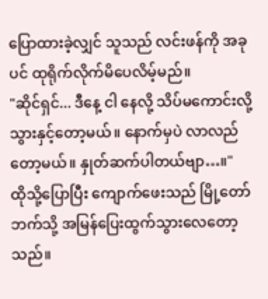ပြောထားခဲ့လျှင် သူသည် လင်းဖန်ကို အခုပင် ထုရိုက်လိုက်မိပေလိမ့်မည်။
"ဆိုင်ရှင်... ဒီနေ့ ငါ နေလို့ သိပ်မကောင်းလို့ သွားနှင့်တော့မယ်။ နောက်မှပဲ လာလည်တော့မယ်။ နှုတ်ဆက်ပါတယ်ဗျာ…။"
ထိုသို့ပြောပြီး ကျောက်ဖေးသည် မြို့တော်ဘက်သို့ အမြန်ပြေးထွက်သွားလေတော့သည်။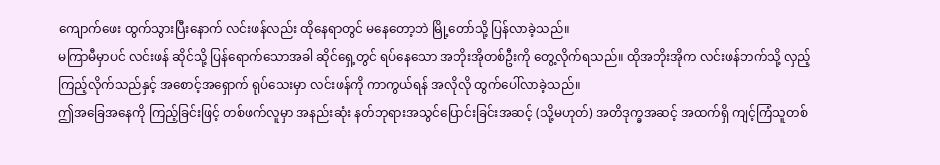ကျောက်ဖေး ထွက်သွားပြီးနောက် လင်းဖန်လည်း ထိုနေရာတွင် မနေတော့ဘဲ မြို့တော်သို့ ပြန်လာခဲ့သည်။
မကြာမီမှာပင် လင်းဖန် ဆိုင်သို့ ပြန်ရောက်သောအခါ ဆိုင်ရှေ့တွင် ရပ်နေသော အဘိုးအိုတစ်ဦးကို တွေ့လိုက်ရသည်။ ထိုအဘိုးအိုက လင်းဖန်ဘက်သို့ လှည့်ကြည့်လိုက်သည်နှင့် အစောင့်အရှောက် ရုပ်သေးမှာ လင်းဖန်ကို ကာကွယ်ရန် အလိုလို ထွက်ပေါ်လာခဲ့သည်။
ဤအခြေအနေကို ကြည့်ခြင်းဖြင့် တစ်ဖက်လူမှာ အနည်းဆုံး နတ်ဘုရားအသွင်ပြောင်းခြင်းအဆင့် (သို့မဟုတ်) အတိဒုက္ခအဆင့် အထက်ရှိ ကျင့်ကြံသူတစ်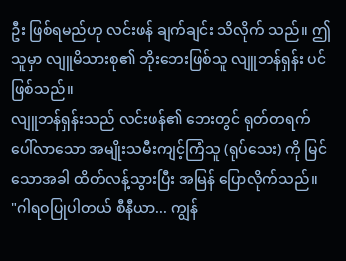ဦး ဖြစ်ရမည်ဟု လင်းဖန် ချက်ချင်း သိလိုက် သည်။ ဤသူမှာ လျူမိသားစု၏ ဘိုးဘေးဖြစ်သူ လျူဘန်ရှန်း ပင် ဖြစ်သည်။
လျူဘန်ရှန်းသည် လင်းဖန်၏ ဘေးတွင် ရုတ်တရက် ပေါ်လာသော အမျိုးသမီးကျင့်ကြံသူ (ရုပ်သေး) ကို မြင်သောအခါ ထိတ်လန့်သွားပြီး အမြန် ပြောလိုက်သည်။
"ဂါရဝပြုပါတယ် စီနီယာ... ကျွန်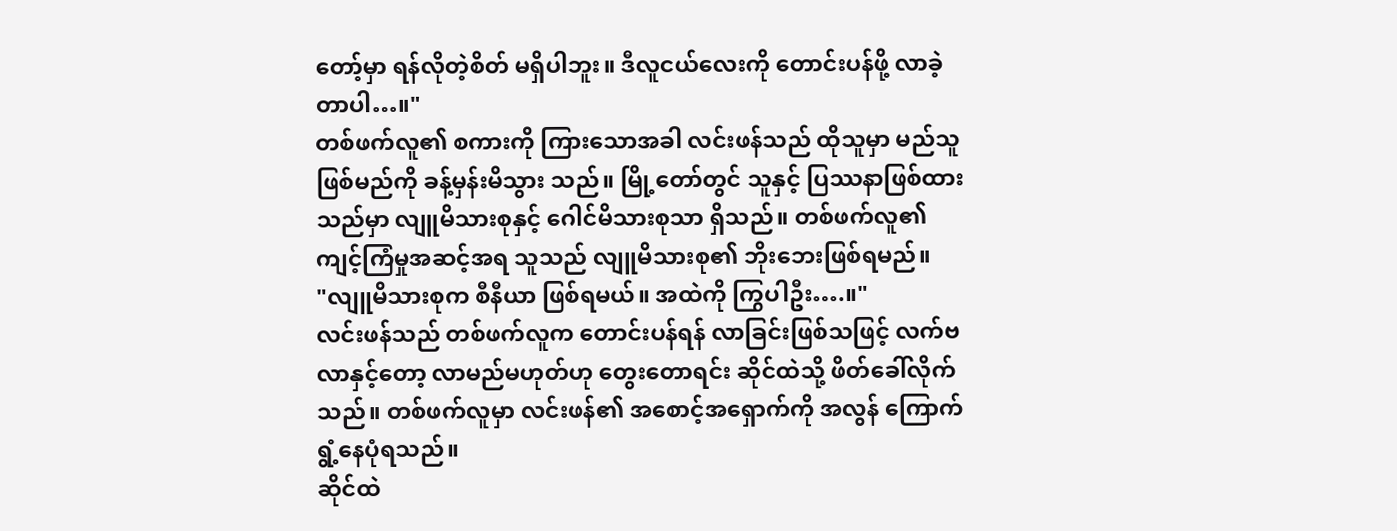တော့်မှာ ရန်လိုတဲ့စိတ် မရှိပါဘူး။ ဒီလူငယ်လေးကို တောင်းပန်ဖို့ လာခဲ့တာပါ…။"
တစ်ဖက်လူ၏ စကားကို ကြားသောအခါ လင်းဖန်သည် ထိုသူမှာ မည်သူဖြစ်မည်ကို ခန့်မှန်းမိသွား သည်။ မြို့တော်တွင် သူနှင့် ပြဿနာဖြစ်ထားသည်မှာ လျူမိသားစုနှင့် ဂေါင်မိသားစုသာ ရှိသည်။ တစ်ဖက်လူ၏ ကျင့်ကြံမှုအဆင့်အရ သူသည် လျူမိသားစု၏ ဘိုးဘေးဖြစ်ရမည်။
"လျူမိသားစုက စီနီယာ ဖြစ်ရမယ်။ အထဲကို ကြွပါဦး….။"
လင်းဖန်သည် တစ်ဖက်လူက တောင်းပန်ရန် လာခြင်းဖြစ်သဖြင့် လက်ဗလာနှင့်တော့ လာမည်မဟုတ်ဟု တွေးတောရင်း ဆိုင်ထဲသို့ ဖိတ်ခေါ်လိုက်သည်။ တစ်ဖက်လူမှာ လင်းဖန်၏ အစောင့်အရှောက်ကို အလွန် ကြောက်ရွံ့နေပုံရသည်။
ဆိုင်ထဲ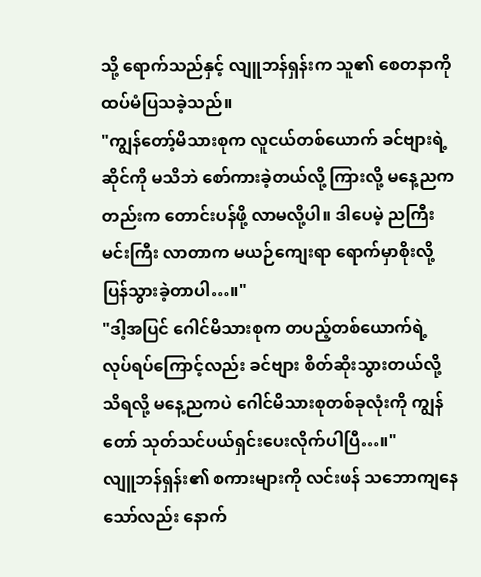သို့ ရောက်သည်နှင့် လျူဘန်ရှန်းက သူ၏ စေတနာကို ထပ်မံပြသခဲ့သည်။
"ကျွန်တော့်မိသားစုက လူငယ်တစ်ယောက် ခင်ဗျားရဲ့ဆိုင်ကို မသိဘဲ စော်ကားခဲ့တယ်လို့ ကြားလို့ မနေ့ညကတည်းက တောင်းပန်ဖို့ လာမလို့ပါ။ ဒါပေမဲ့ ညကြီးမင်းကြီး လာတာက မယဉ်ကျေးရာ ရောက်မှာစိုးလို့ ပြန်သွားခဲ့တာပါ…။"
"ဒါ့အပြင် ဂေါင်မိသားစုက တပည့်တစ်ယောက်ရဲ့ လုပ်ရပ်ကြောင့်လည်း ခင်ဗျား စိတ်ဆိုးသွားတယ်လို့ သိရလို့ မနေ့ညကပဲ ဂေါင်မိသားစုတစ်ခုလုံးကို ကျွန်တော် သုတ်သင်ပယ်ရှင်းပေးလိုက်ပါပြီ…။"
လျူဘန်ရှန်း၏ စကားများကို လင်းဖန် သဘောကျနေသော်လည်း နောက်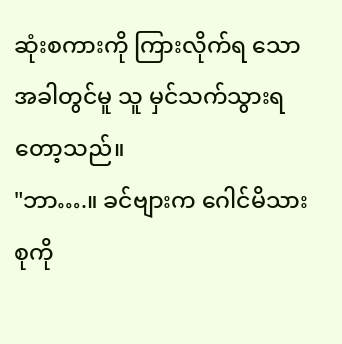ဆုံးစကားကို ကြားလိုက်ရ သောအခါတွင်မူ သူ မှင်သက်သွားရတော့သည်။
"ဘာ….။ ခင်ဗျားက ဂေါင်မိသားစုကို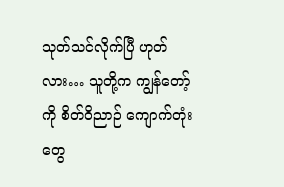သုတ်သင်လိုက်ပြီ ဟုတ်လား… သူတို့က ကျွန်တော့်ကို စိတ်ဝိညာဉ် ကျောက်တုံးတွေ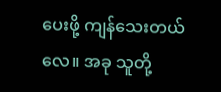ပေးဖို့ ကျန်သေးတယ်လေ။ အခု သူတို့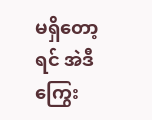မရှိတော့ရင် အဲဒီကြွေး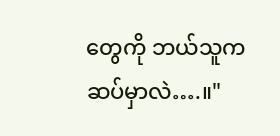တွေကို ဘယ်သူက ဆပ်မှာလဲ….။"